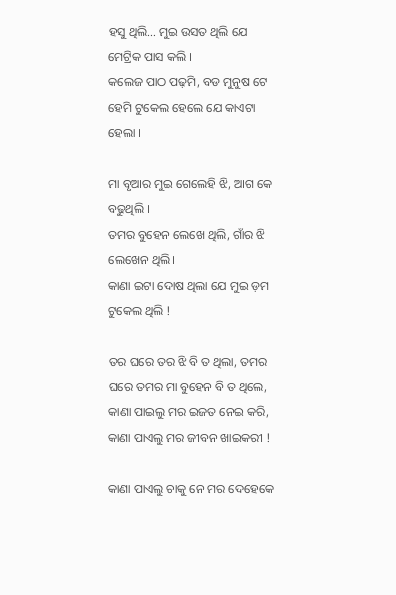ହସୁ ଥିଲି… ମୁଇ ଉସତ ଥିଲି ଯେ ମେଟ୍ରିକ ପାସ କଲି ।
କଲେଜ ପାଠ ପଢ଼ମି, ବଡ ମୁନୁଷ ଟେ ହେମି ଟୁକେଲ ହେଲେ ଯେ କାଏଟା ହେଲା ।

ମା ବୃଆର ମୁଇ ଗେଲେହି ଝି, ଆଗ କେ ବଢୁଥିଲି ।
ତମର ବୁହେନ ଲେଖେ ଥିଲି, ଗାଁର ଝି ଲେଖେନ ଥିଲି।
କାଣା ଇଟା ଦୋଷ ଥିଲା ଯେ ମୁଇ ଡ଼ମ ଟୁକେଲ ଥିଲି !

ତର ଘରେ ତର ଝି ବି ତ ଥିଲା, ତମର ଘରେ ତମର ମା ବୁହେନ ବି ତ ଥିଲେ,
କାଣା ପାଇଲୁ ମର ଇଜତ ନେଇ କରି, କାଣା ପାଏଲୁ ମର ଜୀବନ ଖାଇକରୀ !

କାଣା ପାଏଲୁ ଚାକୁ ନେ ମର ଦେହେକେ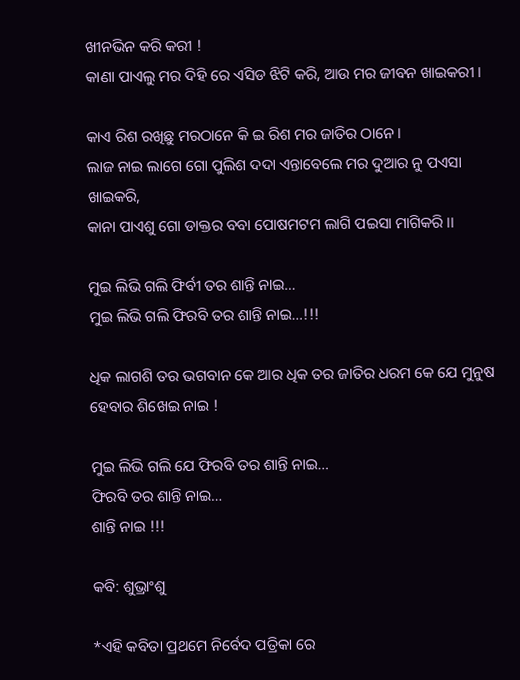ଖୀନଭିନ କରି କରୀ !
କାଣା ପାଏଲୁ ମର ଦିହି ରେ ଏସିଡ ଝିଟି କରି, ଆଉ ମର ଜୀବନ ଖାଇକରୀ ।

କାଏ ରିଶ ରଖିଛୁ ମରଠାନେ କି ଇ ରିଶ ମର ଜାତିର ଠାନେ ।
ଲାଜ ନାଇ ଲାଗେ ଗୋ ପୁଲିଶ ଦଦା ଏନ୍ତାବେଲେ ମର ଦୁଆର ନୁ ପଏସା ଖାଇକରି,
କାନା ପାଏଶୁ ଗୋ ଡାକ୍ତର ବବା ପୋଷମଟମ ଲାଗି ପଇସା ମାଗିକରି ।।

ମୁଇ ଲିଭି ଗଲି ଫିର୍ବୀ ତର ଶାନ୍ତି ନାଇ…
ମୁଇ ଲିଭି ଗଲି ଫିରବି ତର ଶାନ୍ତି ନାଇ…!!!

ଧିକ ଲାଗଶି ତର ଭଗବାନ କେ ଆର ଧିକ ତର ଜାତିର ଧରମ କେ ଯେ ମୁନୁଷ ହେବାର ଶିଖେଇ ନାଇ !

ମୁଇ ଲିଭି ଗଲି ଯେ ଫିରବି ତର ଶାନ୍ତି ନାଇ…
ଫିରବି ତର ଶାନ୍ତି ନାଇ…
ଶାନ୍ତି ନାଇ !!!

କବି: ଶୁଭ୍ରାଂଶୁ

*ଏହି କବିତା ପ୍ରଥମେ ନିର୍ବେଦ ପତ୍ରିକା ରେ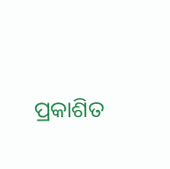ପ୍ରକାଶିତ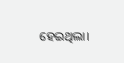ହେଇଥିଲା।